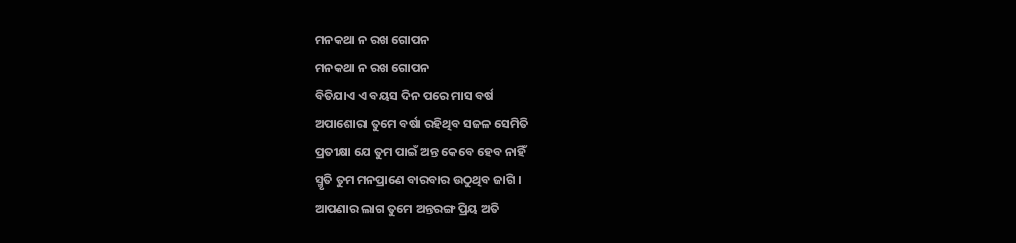ମନକଥା ନ ରଖ ଗୋପନ
ମନକଥା ନ ରଖ ଗୋପନ
ବିତିଯାଏ ଏ ବୟସ ଦିନ ପରେ ମାସ ବର୍ଷ
ଅପାଶୋରା ତୁମେ ବର୍ଷା ରହିଥିବ ସଜଳ ସେମିତି
ପ୍ରତୀକ୍ଷା ଯେ ତୁମ ପାଇଁ ଅନ୍ତ କେବେ ହେବ ନାହିଁ
ସ୍ମୃତି ତୁମ ମନପ୍ରାଣେ ବାରବାର ଉଠୁଥିବ ଜାଗି ।
ଆପଣାର ଲାଗ ତୁମେ ଅନ୍ତରଙ୍ଗ ପ୍ରିୟ ଅତି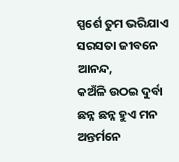ସ୍ପର୍ଶେ ତୁମ ଭରିଯାଏ ସରସତା ଜୀବନେ ଆନନ୍ଦ,
କଅଁଳି ଉଠଇ ଦୁର୍ବା ଛନ୍ନ ଛନ୍ନ ହୁଏ ମନ
ଅନ୍ତର୍ମନେ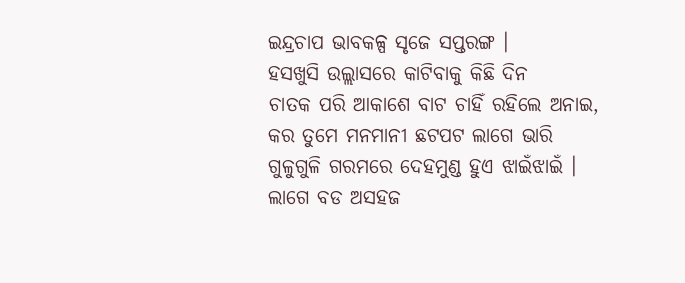ଇନ୍ଦ୍ରଚାପ ଭାବକଳ୍ପ ସୃଜେ ସପ୍ତରଙ୍ଗ ।
ହସଖୁସି ଉଲ୍ଲାସରେ କାଟିବାକୁ କିଛି ଦିନ
ଚାତକ ପରି ଆକାଶେ ବାଟ ଚାହିଁ ରହିଲେ ଅନାଇ,
କର ତୁମେ ମନମାନୀ ଛଟପଟ ଲାଗେ ଭାରି
ଗୁଳୁଗୁଳି ଗରମରେ ଦେହମୁଣ୍ଡ ହୁଏ ଝାଇଁଝାଇଁ ।
ଲାଗେ ବଡ ଅସହଜ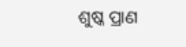ଶୁଷ୍କ ପ୍ରାଣ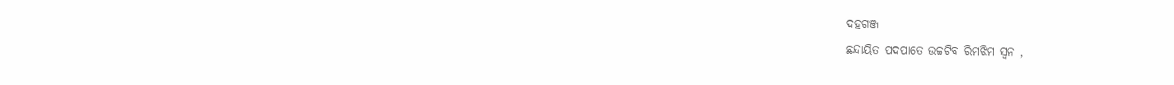ଦହଗଞ୍ଜ
ଛନ୍ଦାୟିତ ପଦପାତେ ଉଚ୍ଚଟିବ ରିମଝିମ ସ୍ବନ ,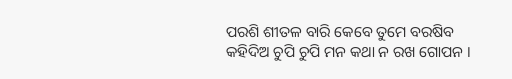ପରଶି ଶୀତଳ ବାରି କେବେ ତୁମେ ବରଷିବ
କହିଦିଅ ଚୁପି ଚୁପି ମନ କଥା ନ ରଖ ଗୋପନ ।